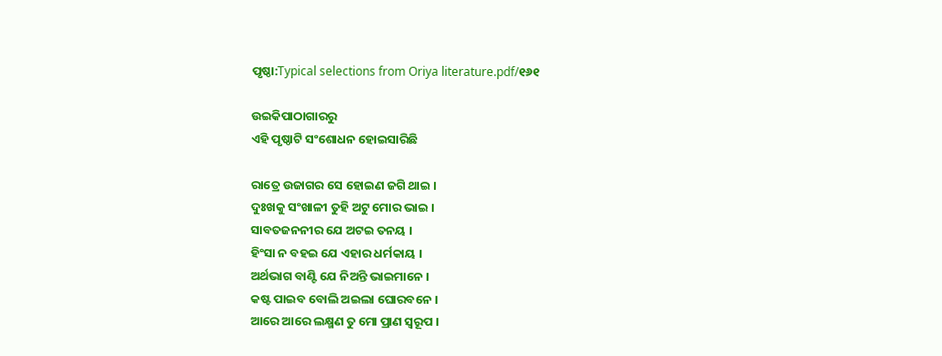ପୃଷ୍ଠା:Typical selections from Oriya literature.pdf/୧୬୧

ଉଇକିପାଠାଗାର‌ରୁ
ଏହି ପୃଷ୍ଠାଟି ସଂଶୋଧନ ହୋଇସାରିଛି

ରାତ୍ରେ ଉଜାଗର ସେ ହୋଇଣ ଜଗି ଥାଇ ।
ଦୁଃଖକୁ ସଂଖାଳୀ ତୁହି ଅଟୁ ମୋର ଭାଇ ।
ସାବତଜନନୀର ଯେ ଅଟଇ ତନୟ ।
ହିଂସା ନ ବହଇ ଯେ ଏହାର ଧର୍ମକାୟ ।
ଅର୍ଥଭାଗ ବାଣ୍ଟି ଯେ ନିଅନ୍ତି ଭାଇମାନେ ।
କଷ୍ଟ ପାଇବ ବୋଲି ଅଇଲା ଘୋରବନେ ।
ଆରେ ଆରେ ଲକ୍ଷ୍ମଣ ତୁ ମୋ ପ୍ରାଣ ସ୍ବରୂପ ।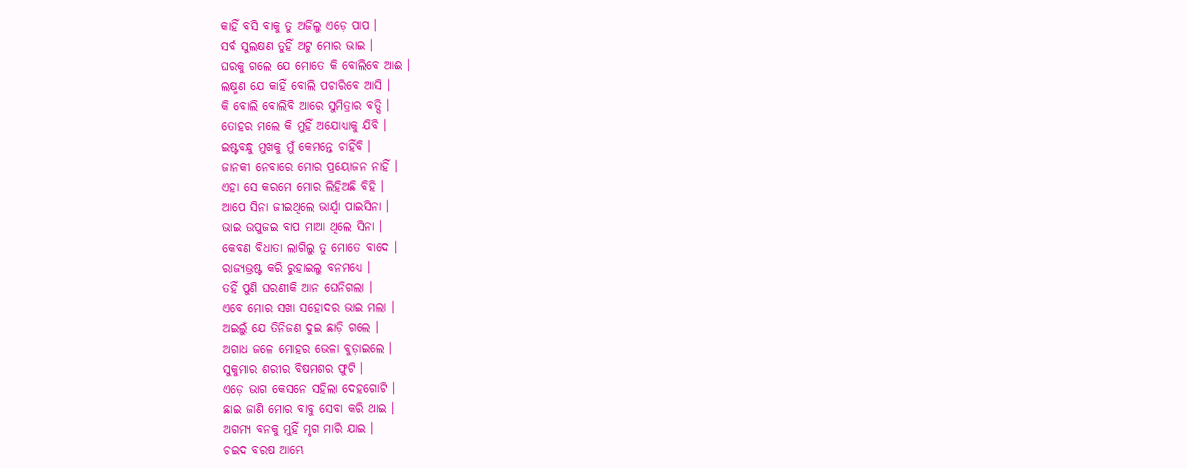କାହିଁ ବସି ବାକୁ ତୁ ଅର୍ଜିଲୁ ଏଡ଼େ ପାପ ।
ସର୍ବ ସୁଲକ୍ଷଣ ତୁହିଁ ଅଟୁ ମୋର ଭାଇ ।
ଘରକୁ ଗଲେ ଯେ ମୋତେ କି ବୋଲିବେ ଆଈ ।
ଲକ୍ଷ୍ମଣ ଯେ କାହିଁ ବୋଲି ପଚାରିବେ ଆସି ।
କି ବୋଲି ବୋଲିବି ଆରେ ସୁମିତ୍ରାର ବତ୍ସି ।
ତୋହର ମଲେ କି ମୁହିଁ ଅଯୋଧ୍ୟାକୁ ଯିବି ।
ଇଷ୍ଟବନ୍ଧୁ ମୁଖକୁ ମୁଁ କେମନ୍ତେ ଚାହିଁବି ।
ଜାନକୀ ନେବାରେ ମୋର ପ୍ରୟୋଜନ ନାହିଁ ।
ଏହା ସେ କରମେ ମୋର ଲିହିଅଛି ବିହି ।
ଆପେ ସିନା ଜୀଇଥିଲେ ଭାର୍ଯ୍ବା ପାଇସିନା ।
ଭାଇ ଉପୁଜଇ ବାପ ମାଆ ଥିଲେ ସିନା ।
କେବଣ ବିଧାତା ଲାଗିଲୁ ତୁ ମୋତେ ବାଦେ ।
ରାଜ୍ୟଭ୍ରଷ୍ଟ କରି ରୁହାଇଲୁ ବନମଧ୍ୟେ ।
ତହିଁ ପୁଣି ଘରଣୀକି ଆନ ଘେନିଗଲା ।
ଏବେ ମୋର ସଖା ସହୋଦର ଭାଇ ମଲା ।
ଅଇଲୁଁ ଯେ ତିନିଜଣ ଦୁଇ ଛାଡ଼ି ଗଲେ ।
ଅଗାଧ ଜଳେ ମୋହର ଭେଳା ବୁଡ଼ାଇଲେ ।
ସୁକୁମାର ଶରୀର ବିଷମଶର ଫୁଟି ।
ଏଡ଼େ ଭାଗ କେସନେ ସହିଲା ଦେହଗୋଟି ।
ଛାଇ ଜାଣି ମୋର ବାବୁ ସେବା କରି ଥାଇ ।
ଅଗମ୍ୟ ବନକୁ ମୁହିଁ ମୃଗ ମାରି ଯାଇ ।
ଚଇଦ ବରଷ ଆମ୍ଭେ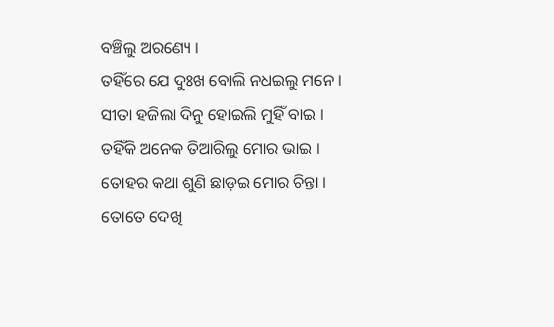ବଞ୍ଚିଲୁ ଅରଣ୍ୟେ ।
ତହିଁରେ ଯେ ଦୁଃଖ ବୋଲି ନଧଇଲୁ ମନେ ।
ସୀତା ହଜିଲା ଦିନୁ ହୋଇଲି ମୁହିଁ ବାଇ ।
ତହିଁକି ଅନେକ ତିଆରିଲୁ ମୋର ଭାଇ ।
ତୋହର କଥା ଶୁଣି ଛାଡ଼ଇ ମୋର ଚିନ୍ତା ।
ତୋତେ ଦେଖି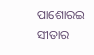ପାଶୋରଇ ସୀତାର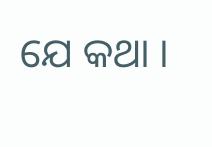ଯେ କଥା ।